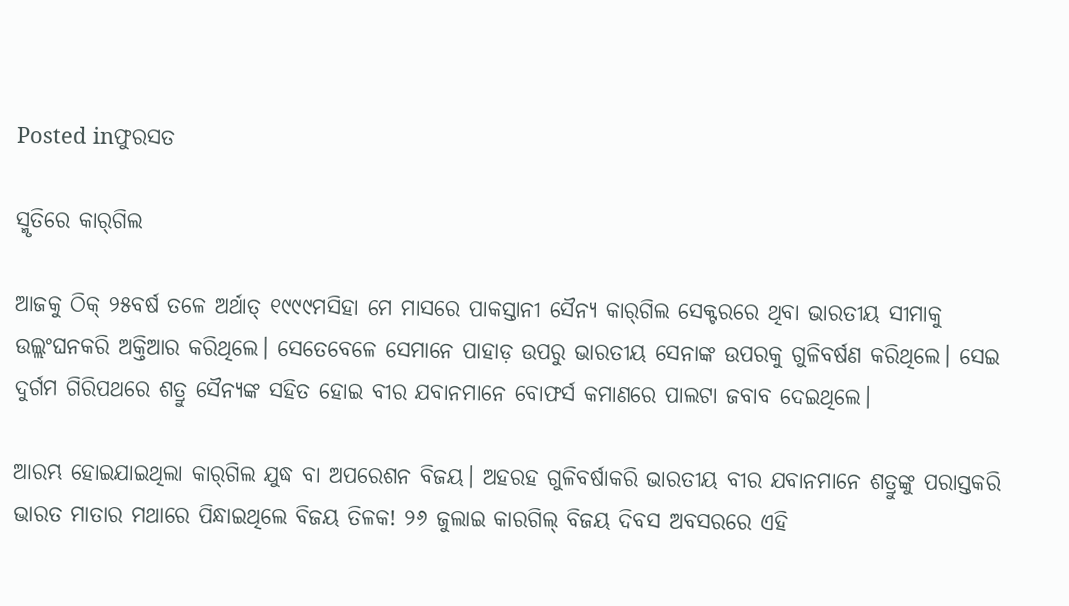Posted inଫୁରସତ

ସ୍ମୃତିରେ କାର୍‌ଗିଲ

ଆଜକୁ ଠିକ୍‌ ୨୫ବର୍ଷ ତଳେ ଅର୍ଥାତ୍‌ ୧୯୯୯ମସିହା ମେ ମାସରେ ପାକସ୍ତାନୀ ସୈନ୍ୟ କାର୍‌ଗିଲ ସେକ୍ଟରରେ ଥିବା ଭାରତୀୟ ସୀମାକୁ ଉଲ୍ଲଂଘନକରି ଅକ୍ତିଆର କରିଥିଲେ। ସେତେବେଳେ ସେମାନେ ପାହାଡ଼ ଉପରୁ ଭାରତୀୟ ସେନାଙ୍କ ଉପରକୁ ଗୁଳିବର୍ଷଣ କରିଥିଲେ। ସେଇ ଦୁର୍ଗମ ଗିରିପଥରେ ଶତ୍ରୁ ସୈନ୍ୟଙ୍କ ସହିତ ହୋଇ ବୀର ଯବାନମାନେ ବୋଫର୍ସ କମାଣରେ ପାଲଟା ଜବାବ ଦେଇଥିଲେ।

ଆରମ୍ଭ ହୋଇଯାଇଥିଲା କାର୍‌ଗିଲ ଯୁଦ୍ଧ ବା ଅପରେଶନ ବିଜୟ। ଅହରହ ଗୁଳିବର୍ଷାକରି ଭାରତୀୟ ବୀର ଯବାନମାନେ ଶତ୍ରୁଙ୍କୁ ପରାସ୍ତକରି ଭାରତ ମାତାର ମଥାରେ ପିନ୍ଧାଇଥିଲେ ବିଜୟ ତିଳକ! ୨୬ ଜୁଲାଇ କାରଗିଲ୍‌ ବିଜୟ ଦିବସ ଅବସରରେ ଏହି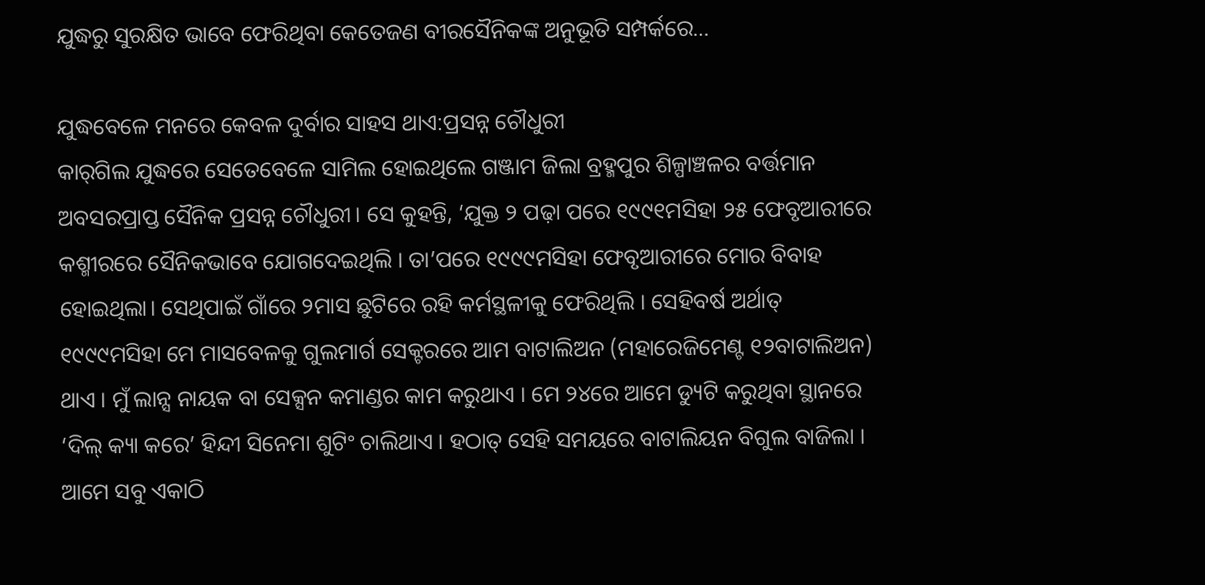ଯୁଦ୍ଧରୁ ସୁରକ୍ଷିତ ଭାବେ ଫେରିଥିବା କେତେଜଣ ବୀରସୈନିକଙ୍କ ଅନୁଭୂତି ସମ୍ପର୍କରେ…

ଯୁଦ୍ଧବେଳେ ମନରେ କେବଳ ଦୁର୍ବାର ସାହସ ଥାଏ:ପ୍ରସନ୍ନ ଚୌଧୁରୀ
କାର୍‌ଗିଲ ଯୁଦ୍ଧରେ ସେତେବେଳେ ସାମିଲ ହୋଇଥିଲେ ଗଞ୍ଜାମ ଜିଲା ବ୍ରହ୍ମପୁର ଶିଳ୍ପାଞ୍ଚଳର ବର୍ତ୍ତମାନ ଅବସରପ୍ରାପ୍ତ ସୈନିକ ପ୍ରସନ୍ନ ଚୌଧୁରୀ। ସେ କୁହନ୍ତି, ‘ଯୁକ୍ତ ୨ ପଢ଼ା ପରେ ୧୯୯୧ମସିହା ୨୫ ଫେବୃଆରୀରେ କଶ୍ମୀରରେ ସୈନିକଭାବେ ଯୋଗଦେଇଥିଲି । ତା’ପରେ ୧୯୯୯ମସିହା ଫେବୃଆରୀରେ ମୋର ବିବାହ ହୋଇଥିଲା। ସେଥିପାଇଁ ଗାଁରେ ୨ମାସ ଛୁଟିରେ ରହି କର୍ମସ୍ଥଳୀକୁ ଫେରିଥିଲି । ସେହିବର୍ଷ ଅର୍ଥାତ୍‌ ୧୯୯୯ମସିହା ମେ ମାସବେଳକୁ ଗୁଲମାର୍ଗ ସେକ୍ଟରରେ ଆମ ବାଟାଲିଅନ (ମହାରେଜିମେଣ୍ଟ ୧୨ବାଟାଲିଅନ) ଥାଏ । ମୁଁ ଲାନ୍ସ ନାୟକ ବା ସେକ୍ସନ କମାଣ୍ଡର କାମ କରୁଥାଏ । ମେ ୨୪ରେ ଆମେ ଡ୍ୟୁଟି କରୁଥିବା ସ୍ଥାନରେ ‘ଦିଲ୍‌ କ୍ୟା କରେ’ ହିନ୍ଦୀ ସିନେମା ଶୁଟିଂ ଚାଲିଥାଏ । ହଠାତ୍‌ ସେହି ସମୟରେ ବାଟାଲିୟନ ବିଗୁଲ ବାଜିଲା । ଆମେ ସବୁ ଏକାଠି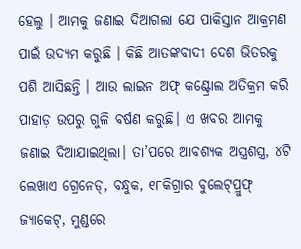ହେଲୁ । ଆମକୁ ଜଣାଇ ଦିଆଗଲା ଯେ ପାକିସ୍ତାନ ଆକ୍ରମଣ ପାଇଁ ଉଦ୍ୟମ କରୁଛି । କିଛି ଆତଙ୍କବାଦୀ ଦେଶ ଭିତରକୁ ପଶି ଆସିଛନ୍ତି । ଆଉ ଲାଇନ ଅଫ୍‌ କଣ୍ଟ୍ରୋଲ ଅତିକ୍ରମ କରି ପାହାଡ଼ ଉପରୁ ଗୁଳି ବର୍ଷଣ କରୁଛି। ଏ ଖବର ଆମକୁ ଜଣାଇ ଦିଆଯାଇଥିଲା। ତା’ପରେ ଆବଶ୍ୟକ ଅସ୍ତ୍ରଶସ୍ତ୍ର, ୪ଟି ଲେଖାଏ ଗ୍ରେନେଡ୍‌, ବନ୍ଧୁକ, ୧୮କିଗ୍ରାର ବୁଲେଟ୍‌ପ୍ରୁଫ୍‌ ଜ୍ୟାକେଟ୍‌, ମୁଣ୍ଡରେ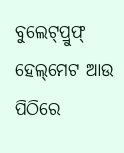ବୁଲେଟ୍‌ପ୍ରୁଫ୍‌ ହେଲ୍‌ମେଟ ଆଉ ପିଠିରେ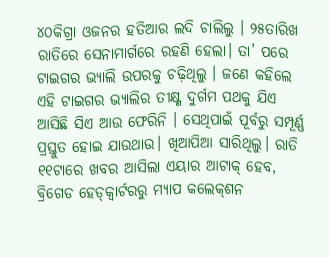୪୦କିଗ୍ରା ଓଜନର ହତିଆର ଲଦି ଚାଲିଲୁ । ୨୫ତାରିଖ ରାତିରେ ସେନାମାର୍ଗରେ ରହଣି ହେଲା। ତା’ ପରେ ଟାଇଗର ଭ୍ୟାଲି ଉପରକୁ ଚଢ଼ିଥିଲୁ । ଜଣେ କହିଲେ ଏହି ଟାଇଗର ଭ୍ୟାଲିର ତୀକ୍ଷ୍ଣ ଦୁର୍ଗମ ପଥକୁ ଯିଏ ଆସିଛି ସିଏ ଆଉ ଫେରିନି । ସେଥିପାଇଁ ପୂର୍ବରୁ ସମ୍ପୂର୍ଣ୍ଣ ପ୍ରସ୍ତୁତ ହୋଇ ଯାଉଥାଉ। ଖିଆପିଆ ସାରିଥିଲୁ। ରାତି ୧୧ଟାରେ ଖବର ଆସିଲା ଏୟାର ଆଟାକ୍‌ ହେବ, ବ୍ରିଗେଡ ହେଡ୍‌କ୍ୱାର୍ଟରରୁ ମ୍ୟାପ କଲେକ୍‌ଶନ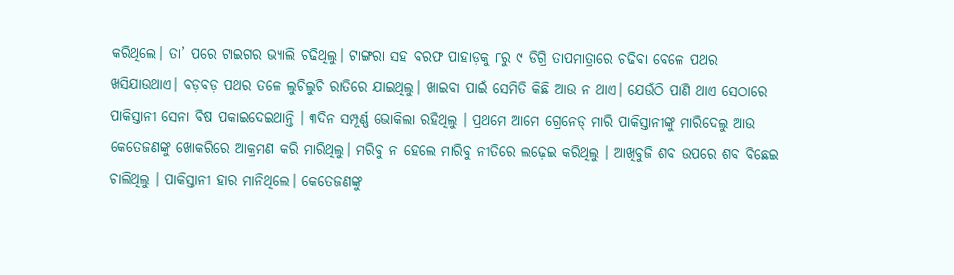କରିଥିଲେ। ତା’ ପରେ ଟାଇଗର ଭ୍ୟାଲି ଚଢିଥିଲୁ। ଟାଙ୍ଗରା ସହ ବରଫ ପାହାଡ଼କୁ ୮ରୁ ୯ ଡିଗ୍ରି ତାପମାତ୍ରାରେ ଚଢିବା ବେଳେ ପଥର ଖସିଯାଉଥାଏ। ବଡ଼ବଡ଼ ପଥର ତଳେ ଲୁଚିଲୁଚି ରାତିରେ ଯାଇଥିଲୁ। ଖାଇବା ପାଇଁ ସେମିତି କିଛି ଆଉ ନ ଥାଏ। ଯେଉଁଠି ପାଣି ଥାଏ ସେଠାରେ ପାକିସ୍ତାନୀ ସେନା ବିଷ ପକାଇଦେଇଥାନ୍ତି । ୩ଦିନ ସମ୍ପୂର୍ଣ୍ଣ ଭୋକିଲା ରହିଥିଲୁ । ପ୍ରଥମେ ଆମେ ଗ୍ରେନେଡ୍‌ ମାରି ପାକିସ୍ତାନୀଙ୍କୁ ମାରିଦେଲୁ ଆଉ କେତେଜଣଙ୍କୁ ଖୋକରିରେ ଆକ୍ରମଣ କରି ମାରିଥିଲୁ। ମରିବୁ ନ ହେଲେ ମାରିବୁ ନୀତିରେ ଲଢ଼େଇ କରିଥିଲୁ । ଆଖିବୁଜି ଶବ ଉପରେ ଶବ ବିଛେଇ ଚାଲିଥିଲୁ । ପାକିସ୍ତାନୀ ହାର ମାନିଥିଲେ। କେତେଜଣଙ୍କୁ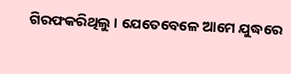ଗିରଫକରିଥିଲୁ । ଯେତେବେଳେ ଆମେ ଯୁଦ୍ଧରେ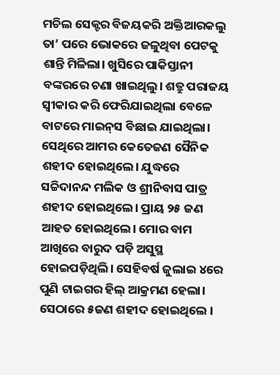ମଚିଲ ସେକ୍ଟର ବିଜୟକରି ଅକ୍ତିଆରକଲୁ ତା’ ପରେ ଭୋକରେ ଜଳୁଥିବା ପେଟକୁ ଶାନ୍ତି ମିଳିଲା। ଖୁସିରେ ପାକିସ୍ତାନୀ ବଙ୍କରରେ ଚଣା ଖାଇଥିଲୁ। ଶତ୍ରୁ ପରାଜୟ ସ୍ବୀକାର କରି ଫେରିଯାଇଥିଲା ବେଳେ ବାଟରେ ମାଇନ୍‌ସ ବିଛାଇ ଯାଇଥିଲା। ସେଥିରେ ଆମର କେତେଜଣ ସୈନିକ ଶହୀଦ ହୋଇଥିଲେ। ଯୁଦ୍ଧରେ ସଚ୍ଚିଦାନନ୍ଦ ମଲିକ ଓ ଶ୍ରୀନିବାସ ପାତ୍ର ଶହୀଦ ହୋଇଥିଲେ। ପ୍ରାୟ ୨୫ ଜଣ ଆହତ ହୋଇଥିଲେ। ମୋର ବାମ ଆଖିରେ ବାରୁଦ ପଡ଼ି ଅସୁସ୍ଥ ହୋଇପଡ଼ିଥିଲି। ସେହିବର୍ଷ ଜୁଲାଇ ୪ରେ ପୁଣି ଟାଇଗର ହିଲ୍‌ ଆକ୍ରମଣ ହେଲା। ସେଠାରେ ୫ଜଣ ଶହୀଦ ହୋଇଥିଲେ ।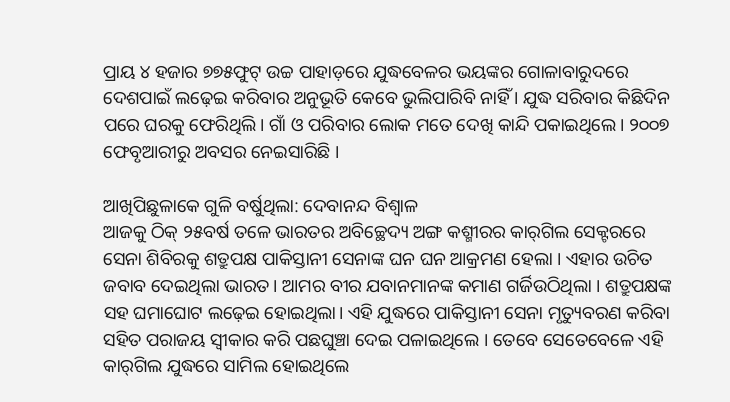ପ୍ରାୟ ୪ ହଜାର ୭୭୫ଫୁଟ୍‌ ଉଚ୍ଚ ପାହାଡ଼ରେ ଯୁଦ୍ଧବେଳର ଭୟଙ୍କର ଗୋଳାବାରୁଦରେ ଦେଶପାଇଁ ଲଢ଼େଇ କରିବାର ଅନୁଭୂତି କେବେ ଭୁଲିପାରିବି ନାହିଁ । ଯୁଦ୍ଧ ସରିବାର କିଛିଦିନ ପରେ ଘରକୁ ଫେରିଥିଲି। ଗାଁ ଓ ପରିବାର ଲୋକ ମତେ ଦେଖି କାନ୍ଦି ପକାଇଥିଲେ। ୨୦୦୭ ଫେବୃଆରୀରୁ ଅବସର ନେଇସାରିଛି ।

ଆଖିପିଛୁଳାକେ ଗୁଳି ବର୍ଷୁଥିଲା: ଦେବାନନ୍ଦ ବିଶ୍ୱାଳ
ଆଜକୁ ଠିକ୍‌ ୨୫ବର୍ଷ ତଳେ ଭାରତର ଅବିଚ୍ଛେଦ୍ୟ ଅଙ୍ଗ କଶ୍ମୀରର କାର୍‌ଗିଲ ସେକ୍ଟରରେ ସେନା ଶିବିରକୁ ଶତ୍ରୁପକ୍ଷ ପାକିସ୍ତାନୀ ସେନାଙ୍କ ଘନ ଘନ ଆକ୍ରମଣ ହେଲା । ଏହାର ଉଚିତ ଜବାବ ଦେଇଥିଲା ଭାରତ। ଆମର ବୀର ଯବାନମାନଙ୍କ କମାଣ ଗର୍ଜିଉଠିଥିଲା । ଶତ୍ରୁପକ୍ଷଙ୍କ ସହ ଘମାଘୋଟ ଲଢ଼େଇ ହୋଇଥିଲା। ଏହି ଯୁଦ୍ଧରେ ପାକିସ୍ତାନୀ ସେନା ମୃତ୍ୟୁବରଣ କରିବା ସହିତ ପରାଜୟ ସ୍ବୀକାର କରି ପଛଘୁଞ୍ଚା ଦେଇ ପଳାଇଥିଲେ । ତେବେ ସେତେବେଳେ ଏହି କାର୍‌ଗିଲ ଯୁଦ୍ଧରେ ସାମିଲ ହୋଇଥିଲେ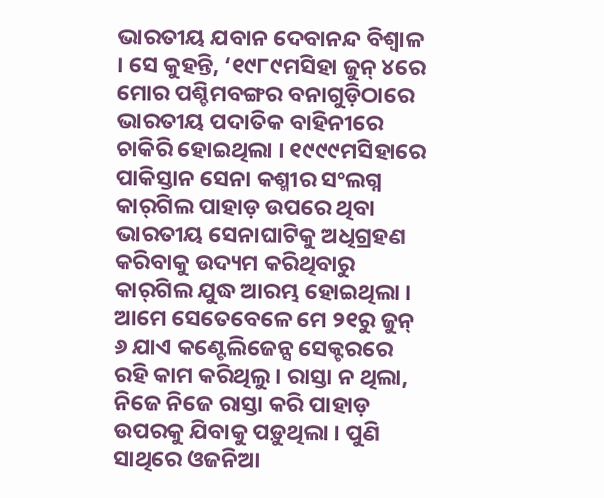ଭାରତୀୟ ଯବାନ ଦେବାନନ୍ଦ ବିଶ୍ୱାଳ । ସେ କୁହନ୍ତି, ‘୧୯୮୯ମସିହା ଜୁନ୍‌ ୪ରେ ମୋର ପଶ୍ଚିମବଙ୍ଗର ବନାଗୁଡ଼ିଠାରେ ଭାରତୀୟ ପଦାତିକ ବାହିନୀରେ ଚାକିରି ହୋଇଥିଲା । ୧୯୯୯ମସିହାରେ ପାକିସ୍ତାନ ସେନା କଶ୍ମୀର ସଂଲଗ୍ନ କାର୍‌ଗିଲ ପାହାଡ଼ ଉପରେ ଥିବା ଭାରତୀୟ ସେନାଘାଟିକୁ ଅଧିଗ୍ରହଣ କରିବାକୁ ଉଦ୍ୟମ କରିଥିବାରୁ କାର୍‌ଗିଲ ଯୁଦ୍ଧ ଆରମ୍ଭ ହୋଇଥିଲା । ଆମେ ସେତେବେଳେ ମେ ୨୧ରୁ ଜୁନ୍‌ ୬ ଯାଏ କଣ୍ଟେଲିଜେନ୍ସ ସେକ୍ଟରରେ ରହି କାମ କରିଥିଲୁ । ରାସ୍ତା ନ ଥିଲା, ନିଜେ ନିଜେ ରାସ୍ତା କରି ପାହାଡ଼ ଉପରକୁ ଯିବାକୁ ପଡ଼ୁଥିଲା । ପୁଣି ସାଥିରେ ଓଜନିଆ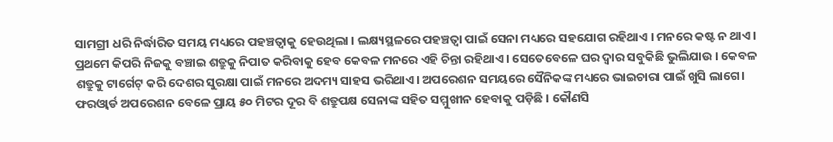ସାମଗ୍ରୀ ଧରି ନିର୍ଦ୍ଧାରିତ ସମୟ ମଧ୍ୟରେ ପହଞ୍ଚତ୍ବାକୁ ହେଉଥିଲା । ଲକ୍ଷ୍ୟସ୍ଥଳରେ ପହଞ୍ଚତ୍ବା ପାଇଁ ସେନା ମଧ୍ୟରେ ସହଯୋଗ ରହିଥାଏ । ମନରେ କଷ୍ଟ ନ ଥାଏ। ପ୍ରଥମେ କିପରି ନିଜକୁ ବଞ୍ଚାଇ ଶତ୍ରୁକୁ ନିପାତ କରିବାକୁ ହେବ କେବଳ ମନରେ ଏହି ଚିନ୍ତା ରହିଥାଏ । ସେତେବେଳେ ଘର ଦ୍ୱାର ସବୁକିଛି ଭୁଲିଯାଉ । କେବଳ ଶତ୍ରୁକୁ ଟାର୍ଗେଟ୍‌ କରି ଦେଶର ସୁରକ୍ଷା ପାଇଁ ମନରେ ଅଦମ୍ୟ ସାହସ ଭରିଥାଏ। ଅପରେଶନ ସମୟରେ ସୈନିକଙ୍କ ମଧ୍ୟରେ ଭାଇଚାରା ପାଇଁ ଖୁସି ଲାଗେ। ଫରଓ୍ବାର୍ଡ ଅପରେଶନ ବେଳେ ପ୍ରାୟ ୫୦ ମିଟର ଦୂର ବି ଶତ୍ରୁପକ୍ଷ ସେନାଙ୍କ ସହିତ ସମ୍ମୁଖୀନ ହେବାକୁ ପଡ଼ିଛି । କୌଣସି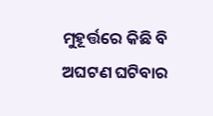ମୁହୂର୍ତ୍ତରେ କିଛି ବି ଅଘଟଣ ଘଟିବାର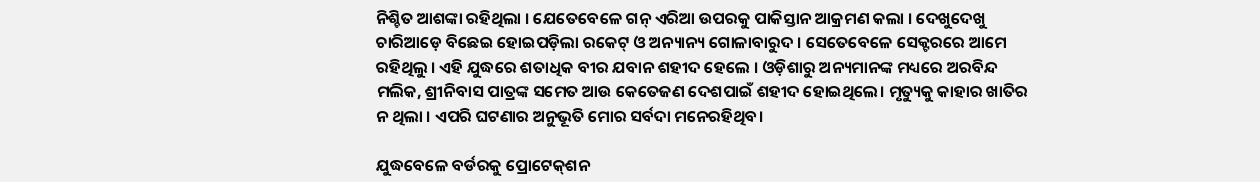ନିଶ୍ଚିତ ଆଶଙ୍କା ରହିଥିଲା । ଯେତେବେଳେ ଗନ୍‌ ଏରିଆ ଉପରକୁ ପାକିସ୍ତାନ ଆକ୍ରମଣ କଲା । ଦେଖୁଦେଖୁ ଚାରିଆଡ଼େ ବିଛେଇ ହୋଇପଡ଼ିଲା ରକେଟ୍‌ ଓ ଅନ୍ୟାନ୍ୟ ଗୋଳାବାରୁଦ । ସେତେବେଳେ ସେକ୍ଟରରେ ଆମେ ରହିଥିଲୁ । ଏହି ଯୁଦ୍ଧରେ ଶତାଧିକ ବୀର ଯବାନ ଶହୀଦ ହେଲେ । ଓଡ଼ିଶାରୁ ଅନ୍ୟମାନଙ୍କ ମଧ୍ୟରେ ଅରବିନ୍ଦ ମଲିକ, ଶ୍ରୀନିବାସ ପାତ୍ରଙ୍କ ସମେତ ଆଉ କେତେଜଣ ଦେଶପାଇଁ ଶହୀଦ ହୋଇଥିଲେ। ମୃତ୍ୟୁକୁ କାହାର ଖାତିର ନ ଥିଲା । ଏପରି ଘଟଣାର ଅନୁଭୂତି ମୋର ସର୍ବଦା ମନେରହିଥିବ।

ଯୁଦ୍ଧବେଳେ ବର୍ଡରକୁ ପ୍ରୋଟେକ୍‌ଶନ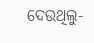ଦେଉଥିଲୁ-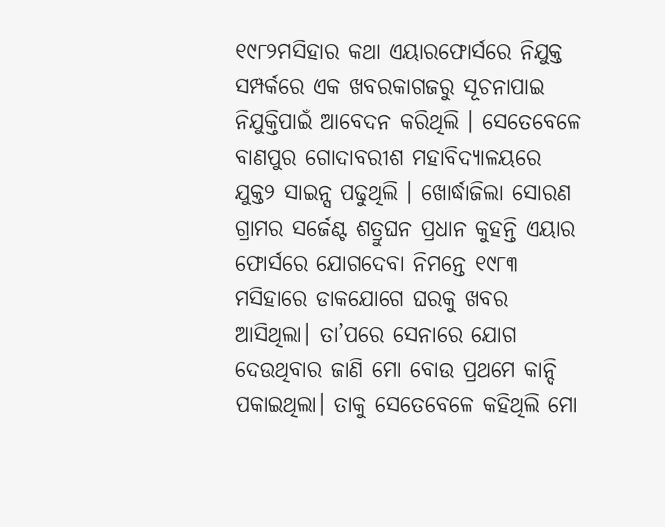୧୯୮୨ମସିହାର କଥା ଏୟାରଫୋର୍ସରେ ନିଯୁକ୍ତ ସମ୍ପର୍କରେ ଏକ ଖବରକାଗଜରୁ ସୂଚନାପାଇ ନିଯୁକ୍ତିପାଇଁ ଆବେଦନ କରିଥିଲି । ସେତେବେଳେ ବାଣପୁର ଗୋଦାବରୀଶ ମହାବିଦ୍ୟାଳୟରେ ଯୁକ୍ତ୨ ସାଇନ୍ସ ପଢୁଥିଲି । ଖୋର୍ଦ୍ଧାଜିଲା ସୋରଣ ଗ୍ରାମର ସର୍ଜେଣ୍ଟ ଶତ୍ରୁଘନ ପ୍ରଧାନ କୁହନ୍ତି ଏୟାର ଫୋର୍ସରେ ଯୋଗଦେବା ନିମନ୍ତେ ୧୯୮୩ ମସିହାରେ ଡାକଯୋଗେ ଘରକୁ ଖବର ଆସିଥିଲା। ତା’ପରେ ସେନାରେ ଯୋଗ ଦେଉଥିବାର ଜାଣି ମୋ ବୋଉ ପ୍ରଥମେ କାନ୍ଦି ପକାଇଥିଲା। ତାକୁ ସେତେବେଳେ କହିଥିଲି ମୋ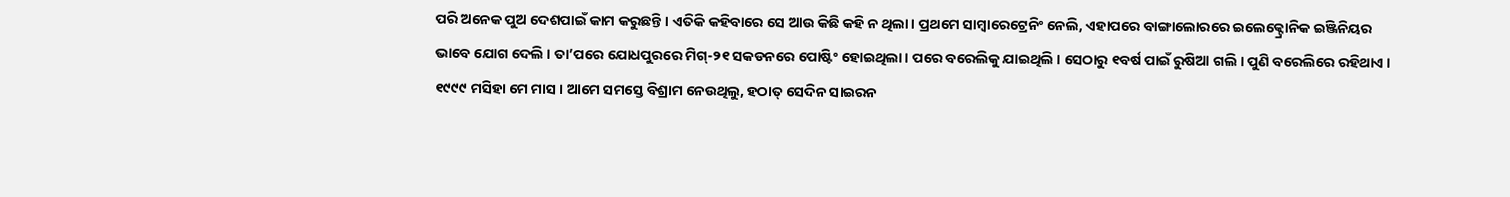ପରି ଅନେକ ପୁଅ ଦେଶପାଇଁ କାମ କରୁଛନ୍ତି । ଏତିକି କହିବାରେ ସେ ଆଉ କିଛି କହି ନ ଥିଲା। ପ୍ରଥମେ ସାମ୍ବାରେଟ୍ରେନିଂ ନେଲି, ଏହାପରେ ବାଙ୍ଗାଲୋରରେ ଇଲେକ୍ଟ୍ରୋନିକ ଇଞ୍ଜିନିୟର ଭାବେ ଯୋଗ ଦେଲି । ତା’ପରେ ଯୋଧପୁରରେ ମିଗ୍‌-୨୧ ସକଡନରେ ପୋଷ୍ଟିଂ ହୋଇଥିଲା। ପରେ ବରେଲିକୁ ଯାଇଥିଲି । ସେଠାରୁ ୧ବର୍ଷ ପାଇଁ ରୁଷିଆ ଗଲି । ପୁଣି ବରେଲିରେ ରହିଥାଏ । ୧୯୯୯ ମସିହା ମେ ମାସ । ଆମେ ସମସ୍ତେ ବିଶ୍ରାମ ନେଉଥିଲୁ, ହଠାତ୍‌ ସେଦିନ ସାଇରନ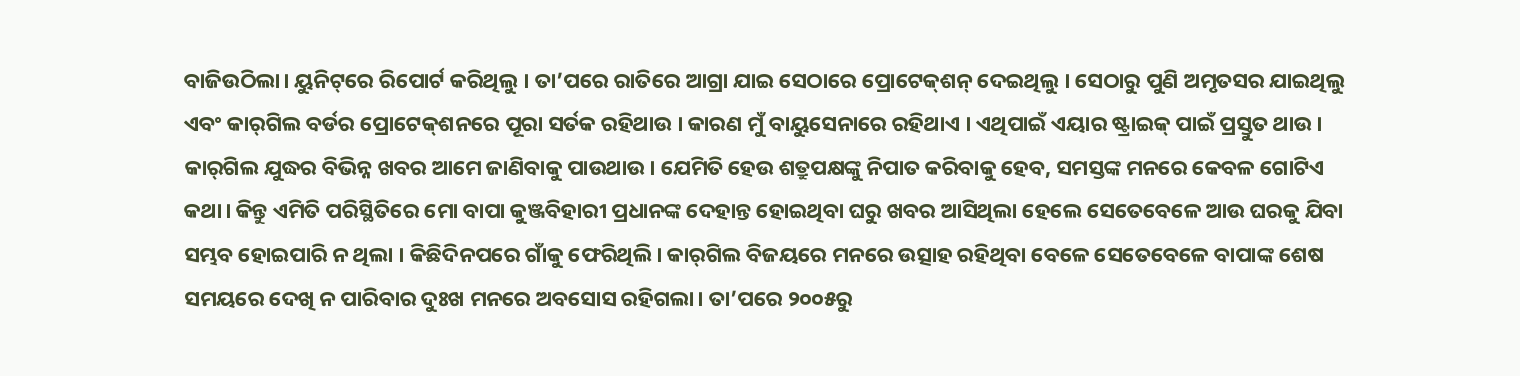ବାଜିଉଠିଲା। ୟୁନିଟ୍‌ରେ ରିପୋର୍ଟ କରିଥିଲୁ । ତା’ପରେ ରାତିରେ ଆଗ୍ରା ଯାଇ ସେଠାରେ ପ୍ରୋଟେକ୍‌ଶନ୍‌ ଦେଇଥିଲୁ । ସେଠାରୁ ପୁଣି ଅମୃତସର ଯାଇଥିଲୁ ଏବଂ କାର୍‌ଗିଲ ବର୍ଡର ପ୍ରୋଟେକ୍‌ଶନରେ ପୂରା ସର୍ତକ ରହିଥାଉ । କାରଣ ମୁଁ ବାୟୁସେନାରେ ରହିଥାଏ । ଏଥିପାଇଁ ଏୟାର ଷ୍ଟ୍ରାଇକ୍‌ ପାଇଁ ପ୍ରସ୍ତୁତ ଥାଉ । କାର୍‌ଗିଲ ଯୁଦ୍ଧର ବିଭିନ୍ନ ଖବର ଆମେ ଜାଣିବାକୁ ପାଉଥାଉ। ଯେମିତି ହେଉ ଶତ୍ରୁପକ୍ଷଙ୍କୁ ନିପାତ କରିବାକୁ ହେବ, ସମସ୍ତଙ୍କ ମନରେ କେବଳ ଗୋଟିଏ କଥା। କିନ୍ତୁ ଏମିତି ପରିସ୍ଥିତିରେ ମୋ ବାପା କୁଞ୍ଜବିହାରୀ ପ୍ରଧାନଙ୍କ ଦେହାନ୍ତ ହୋଇଥିବା ଘରୁ ଖବର ଆସିଥିଲା ହେଲେ ସେତେବେଳେ ଆଉ ଘରକୁ ଯିବା ସମ୍ଭବ ହୋଇପାରି ନ ଥିଲା । କିଛିଦିନପରେ ଗାଁକୁ ଫେରିଥିଲି। କାର୍‌ଗିଲ ବିଜୟରେ ମନରେ ଉତ୍ସାହ ରହିଥିବା ବେଳେ ସେତେବେଳେ ବାପାଙ୍କ ଶେଷ ସମୟରେ ଦେଖି ନ ପାରିବାର ଦୁଃଖ ମନରେ ଅବସୋସ ରହିଗଲା। ତା’ପରେ ୨୦୦୫ରୁ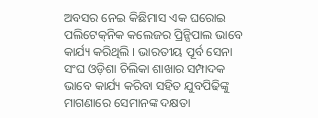ଅବସର ନେଇ କିଛିମାସ ଏକ ଘରୋଇ ପଲିଟେକ୍‌ନିକ କଲେଜର ପ୍ରିନ୍ସିପାଲ ଭାବେ କାର୍ଯ୍ୟ କରିଥିଲି । ଭାରତୀୟ ପୂର୍ବ ସେନା ସଂଘ ଓଡ଼ିଶା ଚିଲିକା ଶାଖାର ସମ୍ପାଦକ ଭାବେ କାର୍ଯ୍ୟ କରିବା ସହିତ ଯୁବପିଢିଙ୍କୁ ମାଗଣାରେ ସେମାନଙ୍କ ଦକ୍ଷତା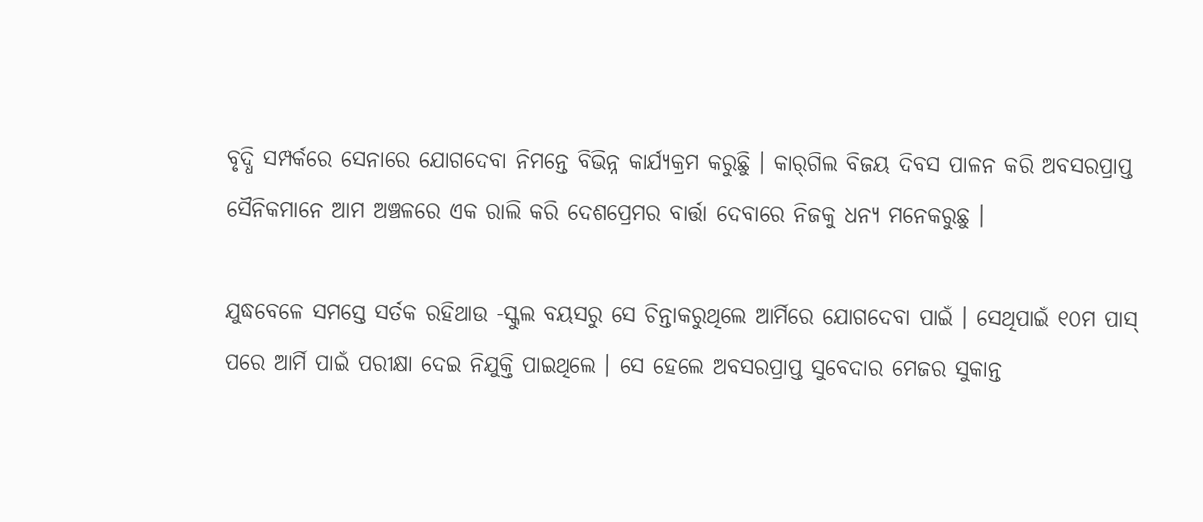ବୃଦ୍ଧି ସମ୍ପର୍କରେ ସେନାରେ ଯୋଗଦେବା ନିମନ୍ତେ ବିଭିନ୍ନ କାର୍ଯ୍ୟକ୍ରମ କରୁଛିୁ । କାର୍‌ଗିଲ ବିଜୟ ଦିବସ ପାଳନ କରି ଅବସରପ୍ରାପ୍ତ ସୈନିକମାନେ ଆମ ଅଞ୍ଚଳରେ ଏକ ରାଲି କରି ଦେଶପ୍ରେମର ବାର୍ତ୍ତା ଦେବାରେ ନିଜକୁ ଧନ୍ୟ ମନେକରୁଛୁ ।

ଯୁଦ୍ଧବେଳେ ସମସ୍ତେ ସର୍ତକ ରହିଥାଉ -ସ୍କୁଲ ବୟସରୁ ସେ ଚିନ୍ତାକରୁଥିଲେ ଆର୍ମିରେ ଯୋଗଦେବା ପାଇଁ । ସେଥିପାଇଁ ୧୦ମ ପାସ୍‌ ପରେ ଆର୍ମି ପାଇଁ ପରୀକ୍ଷା ଦେଇ ନିଯୁକ୍ତି ପାଇଥିଲେ । ସେ ହେଲେ ଅବସରପ୍ରାପ୍ତ ସୁବେଦାର ମେଜର ସୁକାନ୍ତ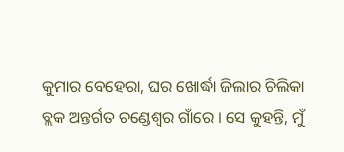କୁମାର ବେହେରା, ଘର ଖୋର୍ଦ୍ଧା ଜିଲାର ଚିଲିକା ବ୍ଲକ ଅନ୍ତର୍ଗତ ଚଣ୍ଡେଶ୍ୱର ଗାଁରେ । ସେ କୁହନ୍ତି, ମୁଁ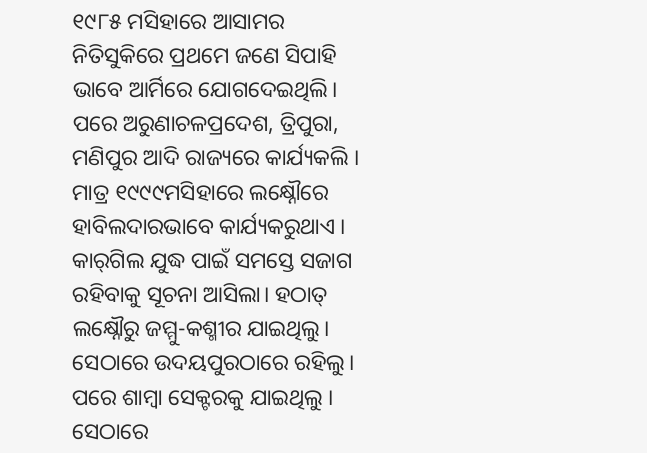୧୯୮୫ ମସିହାରେ ଆସାମର ନିତିସୁକିରେ ପ୍ରଥମେ ଜଣେ ସିପାହି ଭାବେ ଆର୍ମିରେ ଯୋଗଦେଇଥିଲି। ପରେ ଅରୁଣାଚଳପ୍ରଦେଶ, ତ୍ରିପୁରା, ମଣିପୁର ଆଦି ରାଜ୍ୟରେ କାର୍ଯ୍ୟକଲି । ମାତ୍ର ୧୯୯୯ମସିହାରେ ଲକ୍ଷ୍ନୌରେ ହାବିଲଦାରଭାବେ କାର୍ଯ୍ୟକରୁଥାଏ । କାର୍‌ଗିଲ ଯୁଦ୍ଧ ପାଇଁ ସମସ୍ତେ ସଜାଗ ରହିବାକୁ ସୂଚନା ଆସିଲା। ହଠାତ୍‌ ଲକ୍ଷ୍ନୌରୁ ଜମ୍ମୁ-କଶ୍ମୀର ଯାଇଥିଲୁ। ସେଠାରେ ଉଦୟପୁରଠାରେ ରହିଲୁ। ପରେ ଶାମ୍ବା ସେକ୍ଟରକୁ ଯାଇଥିଲୁ । ସେଠାରେ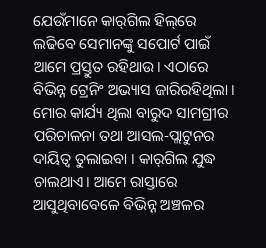ଯେଉଁମାନେ କାର୍‌ଗିଲ ହିଲ୍‌ରେ ଲଢିବେ ସେମାନଙ୍କୁ ସପୋର୍ଟ ପାଇଁ ଆମେ ପ୍ରସ୍ତୁତ ରହିଥାଉ। ଏଠାରେ ବିଭିନ୍ନ ଟ୍ରେନିଂ ଅଭ୍ୟାସ ଜାରିରହିଥିଲା । ମୋର କାର୍ଯ୍ୟ ଥିଲା ବାରୁଦ ସାମଗ୍ରୀର ପରିଚାଳନା ତଥା ଆସଲ-ପ୍ଲାଟୁନର ଦାୟିତ୍ୱ ତୁଲାଇବା । କାର୍‌ଗିଲ ଯୁଦ୍ଧ ଚାଲଥାଏ। ଆମେ ରାସ୍ତାରେ ଆସୁଥିବାବେଳେ ବିଭିନ୍ନ ଅଞ୍ଚଳର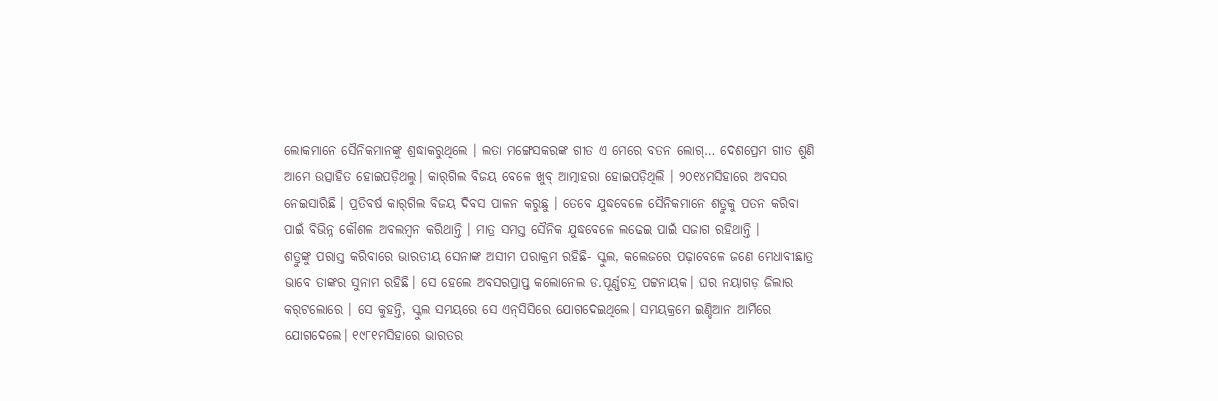ଲୋକମାନେ ସୈନିକମାନଙ୍କୁ ଶ୍ରଦ୍ଧାକରୁଥିଲେ । ଲତା ମଙ୍ଗେସକରଙ୍କ ଗୀତ ଏ ମେରେ ବତନ ଲୋଗ୍‌… ଦେଶପ୍ରେମ ଗୀତ ଶୁଣି ଆମେ ଉତ୍ସାହିତ ହୋଇପଡ଼ିଥଲୁ। କାର୍‌ଗିଲ ବିଜୟ ବେଳେ ଖୁବ୍‌ ଆତ୍ମାହରା ହୋଇପଡ଼ିଥିଲି । ୨୦୧୪ମସିହାରେ ଅବସର ନେଇସାରିଛି । ପ୍ରତିବର୍ଷ କାର୍‌ଗିଲ ବିଜୟ ଦିବସ ପାଳନ କରୁଛୁ । ତେବେ ଯୁଦ୍ଧବେଳେ ସୈନିକମାନେ ଶତ୍ରୁକୁ ପତନ କରିବା ପାଇଁ ବିଭିନ୍ନ କୌଶଳ ଅବଲମ୍ବନ କରିଥାନ୍ତି । ମାତ୍ର ସମସ୍ତ ସୈନିକ ଯୁଦ୍ଧବେଳେ ଲଢେଇ ପାଇଁ ସଜାଗ ରହିଥାନ୍ତି ।
ଶତ୍ରୁଙ୍କୁ ପରାସ୍ତ କରିବାରେ ଭାରତୀୟ ସେନାଙ୍କ ଅସୀମ ପରାକ୍ରମ ରହିଛି- ସ୍କୁଲ, କଲେଜରେ ପଢ଼ାବେଳେ ଜଣେ ମେଧାବୀଛାତ୍ର ଭାବେ ତାଙ୍କର ସୁନାମ ରହିଛି। ସେ ହେଲେ ଅବସରପ୍ରାପ୍ତ କଲୋନେଲ ଡ.ପୂର୍ଣ୍ଣଚନ୍ଦ୍ର ପଟ୍ଟନାୟକ। ଘର ନୟାଗଡ଼ ଜିଲାର କର୍‌ଟଲୋରେ । ସେ କୁହନ୍ତି, ସ୍କୁଲ ସମୟରେ ସେ ଏନ୍‌ସିସିରେ ଯୋଗଦେଇଥିଲେ। ସମୟକ୍ରମେ ଇଣ୍ଡିଆନ ଆର୍ମିରେ ଯୋଗଦେଲେ। ୧୯୮୧ମସିହାରେ ଭାରତର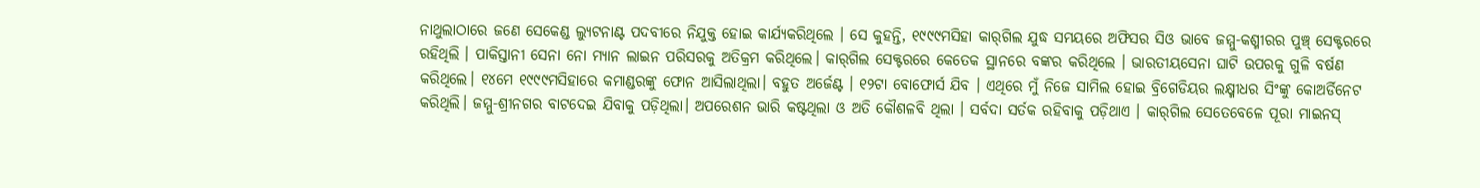ନାଥୁଲାଠାରେ ଜଣେ ସେକେଣ୍ଡ ଲ୍ୟୁଟନାଣ୍ଟ ପଦବୀରେ ନିଯୁକ୍ତ ହୋଇ କାର୍ଯ୍ୟକରିଥିଲେ । ସେ କୁହନ୍ତି, ୧୯୯୯ମସିହା କାର୍‌ଗିଲ ଯୁଦ୍ଧ ସମୟରେ ଅଫିସର ସିଓ ଭାବେ ଜମ୍ମୁ-କଶ୍ମୀରର ପୁଞ୍ଚ୍‌ ସେକ୍ଟରରେ ରହିଥିଲି । ପାକିସ୍ତାନୀ ସେନା ନୋ ମ୍ୟାନ ଲାଇନ ପରିସରକୁ ଅତିକ୍ରମ କରିଥିଲେ। କାର୍‌ଗିଲ ସେକ୍ଟରରେ କେତେକ ସ୍ଥାନରେ ବଙ୍କର କରିଥିଲେ । ଭାରତୀୟସେନା ଘାଟି ଉପରକୁ ଗୁଳି ବର୍ଷଣ କରିଥିଲେ। ୧୪ମେ ୧୯୯୯ମସିହାରେ କମାଣ୍ଡରଙ୍କୁ ଫୋନ ଆସିଲାଥିଲା। ବହୁତ ଅର୍ଜେଣ୍ଟ । ୧୨ଟା ବୋଫୋର୍ସ ଯିବ । ଏଥିରେ ମୁଁ ନିଜେ ସାମିଲ ହୋଇ ବ୍ରିଗେଡିୟର ଲକ୍ଷ୍ମୀଧର ସିଂଙ୍କୁ କୋଅର୍ଡିନେଟ କରିଥିଲି। ଜମ୍ମୁ-ଶ୍ରୀନଗର ବାଟଦେଇ ଯିବାକୁ ପଡ଼ିଥିଲା। ଅପରେଶନ ଭାରି କଷ୍ଟଥିଲା ଓ ଅତି କୌଶଳବି ଥିଲା । ସର୍ବଦା ସର୍ତକ ରହିବାକୁ ପଡ଼ିଥାଏ । କାର୍‌ଗିଲ ସେତେବେଳେ ପୂରା ମାଇନସ୍‌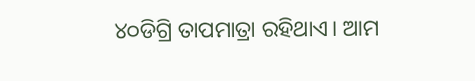୪୦ଡିଗ୍ରି ତାପମାତ୍ରା ରହିଥାଏ। ଆମ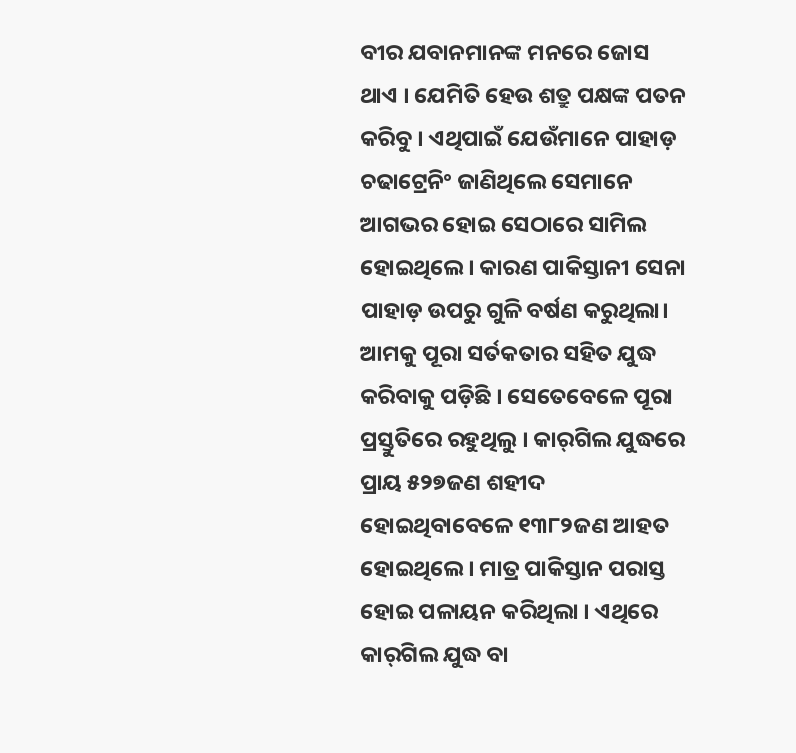ବୀର ଯବାନମାନଙ୍କ ମନରେ ଜୋସ ଥାଏ । ଯେମିତି ହେଉ ଶତ୍ରୁ ପକ୍ଷଙ୍କ ପତନ କରିବୁ । ଏଥିପାଇଁ ଯେଉଁମାନେ ପାହାଡ଼ ଚଢାଟ୍ରେନିଂ ଜାଣିଥିଲେ ସେମାନେ ଆଗଭର ହୋଇ ସେଠାରେ ସାମିଲ ହୋଇଥିଲେ । କାରଣ ପାକିସ୍ତାନୀ ସେନା ପାହାଡ଼ ଉପରୁ ଗୁଳି ବର୍ଷଣ କରୁଥିଲା। ଆମକୁ ପୂରା ସର୍ତକତାର ସହିତ ଯୁଦ୍ଧ କରିବାକୁ ପଡ଼ିଛି । ସେତେବେଳେ ପୂରା ପ୍ରସ୍ତୁତିରେ ରହୁଥିଲୁ । କାର୍‌ଗିଲ ଯୁଦ୍ଧରେ ପ୍ରାୟ ୫୨୭ଜଣ ଶହୀଦ ହୋଇଥିବାବେଳେ ୧୩୮୨ଜଣ ଆହତ ହୋଇଥିଲେ । ମାତ୍ର ପାକିସ୍ତାନ ପରାସ୍ତ ହୋଇ ପଳାୟନ କରିଥିଲା । ଏଥିରେ କାର୍‌ଗିଲ ଯୁଦ୍ଧ ବା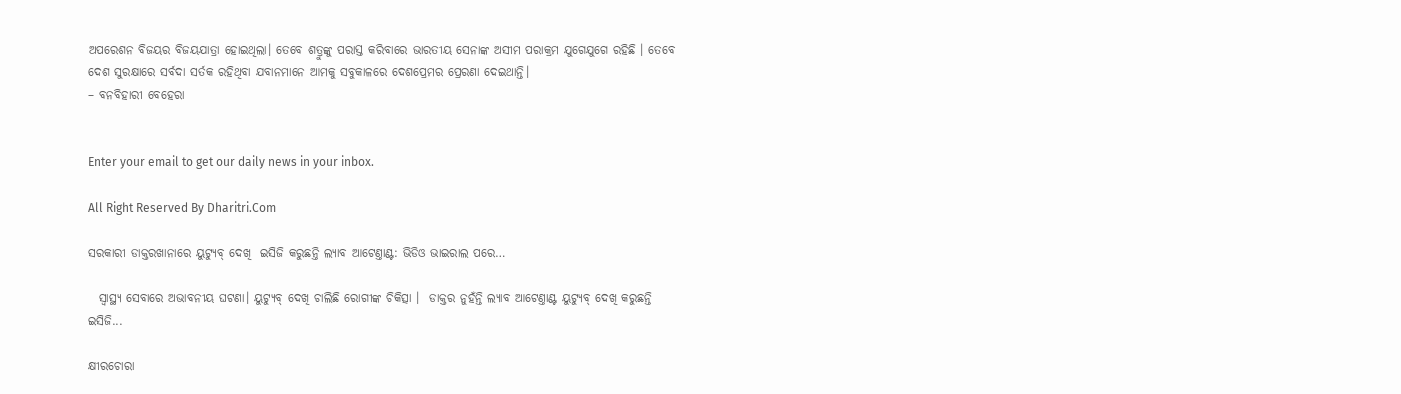ଅପରେଶନ ବିଜୟର ବିଜୟଯାତ୍ରା ହୋଇଥିଲା। ତେବେ ଶତ୍ରୁଙ୍କୁ ପରାସ୍ତ କରିବାରେ ଭାରତୀୟ ସେନାଙ୍କ ଅସୀମ ପରାକ୍ରମ ଯୁଗେଯୁଗେ ରହିଛି । ତେବେ ଦେଶ ସୁରକ୍ଷାରେ ସର୍ବଦା ସର୍ତକ ରହିଥିବା ଯବାନମାନେ ଆମକୁ ସବୁକାଳରେ ଦେଶପ୍ରେମର ପ୍ରେରଣା ଦେଇଥାନ୍ତି।
– ବନବିହାରୀ ବେହେରା


Enter your email to get our daily news in your inbox.

All Right Reserved By Dharitri.Com

ସରକାରୀ ଡାକ୍ତରଖାନାରେ ୟୁଟ୍ୟୁବ୍‌ ଦେଖି  ଇସିଜି କରୁଛନ୍ତି ଲ୍ୟାବ ଆଟେଣ୍ତାଣ୍ଟ: ଭିଡିଓ ଭାଇରାଲ ପରେ…

  ସ୍ବାସ୍ଥ୍ୟ ସେବାରେ ଅଭାବନୀୟ ଘଟଣା। ୟୁଟ୍ୟୁବ୍‌ ଦେଖି ଚାଲିଛି ରୋଗୀଙ୍କ ଚିକିତ୍ସା ।  ଡାକ୍ତର ନୁହଁନ୍ତି ଲ୍ୟାବ ଆଟେଣ୍ତାଣ୍ଟ ୟୁଟ୍ୟୁବ୍‌ ଦେଖି କରୁଛନ୍ତି ଇସିଜି...

କ୍ଷୀରଚୋରା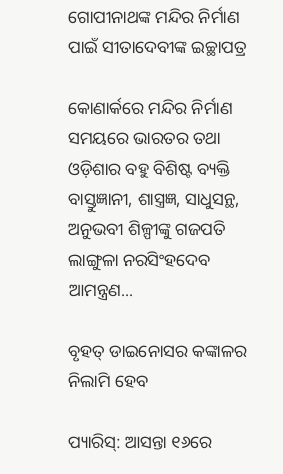ଗୋପୀନାଥଙ୍କ ମନ୍ଦିର ନିର୍ମାଣ ପାଇଁ ସୀତାଦେବୀଙ୍କ ଇଚ୍ଛାପତ୍ର

କୋଣାର୍କରେ ମନ୍ଦିର ନିର୍ମାଣ ସମୟରେ ଭାରତର ତଥା ଓଡ଼ିଶାର ବହୁ ବିଶିଷ୍ଟ ବ୍ୟକ୍ତି ବାସ୍ତୁଜ୍ଞାନୀ, ଶାସ୍ତ୍ରଜ୍ଞ, ସାଧୁସନ୍ଥ, ଅନୁଭବୀ ଶିଳ୍ପୀଙ୍କୁ ଗଜପତି ଲାଙ୍ଗୁଳା ନରସିଂହଦେବ ଆମନ୍ତ୍ରଣ...

ବୃହତ୍‌ ଡାଇନୋସର କଙ୍କାଳର ନିଲାମି ହେବ

ପ୍ୟାରିସ୍‌: ଆସନ୍ତା ୧୬ରେ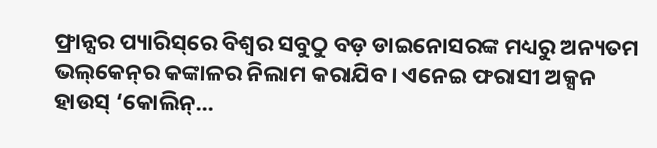ଫ୍ରାନ୍ସର ପ୍ୟାରିସ୍‌ରେ ବିଶ୍ୱର ସବୁଠୁ ବଡ଼ ଡାଇନୋସରଙ୍କ ମଧ୍ୟରୁ ଅନ୍ୟତମ ଭଲ୍‌କେନ୍‌ର କଙ୍କାଳର ନିଲାମ କରାଯିବ। ଏନେଇ ଫରାସୀ ଅକ୍ସନ ହାଉସ୍‌ ‘କୋଲିନ୍‌...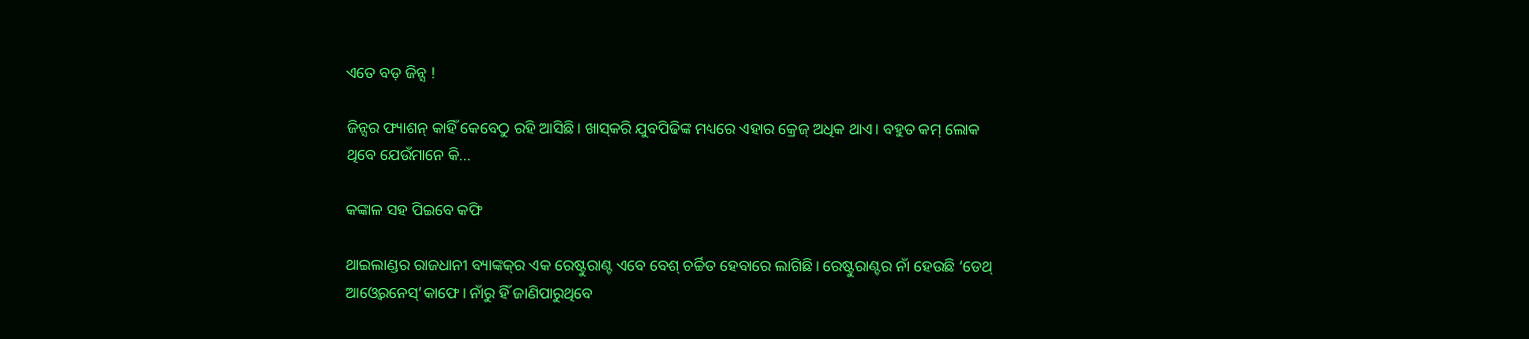ଏତେ ବଡ଼ ଜିନ୍ସ !

ଜିନ୍ସର ଫ୍ୟାଶନ୍‌ କାହିଁ କେବେଠୁ ରହି ଆସିଛି। ଖାସ୍‌କରି ଯୁବପିଢିଙ୍କ ମଧ୍ୟରେ ଏହାର କ୍ରେଜ୍‌ ଅଧିକ ଥାଏ। ବହୁତ କମ୍‌ ଲୋକ ଥିବେ ଯେଉଁମାନେ କି...

କଙ୍କାଳ ସହ ପିଇବେ କଫି

ଥାଇଲାଣ୍ଡର ରାଜଧାନୀ ବ୍ୟାଙ୍କକ୍‌ର ଏକ ରେଷ୍ଟୁରାଣ୍ଟ ଏବେ ବେଶ୍‌ ଚର୍ଚ୍ଚିତ ହେବାରେ ଲାଗିଛି। ରେଷ୍ଟୁରାଣ୍ଟର ନାଁ ହେଉଛି ‘ଡେଥ୍‌ ଆଓ୍ବେରନେସ୍‌’କାଫେ। ନାଁରୁ ହିଁ ଜାଣିପାରୁଥିବେ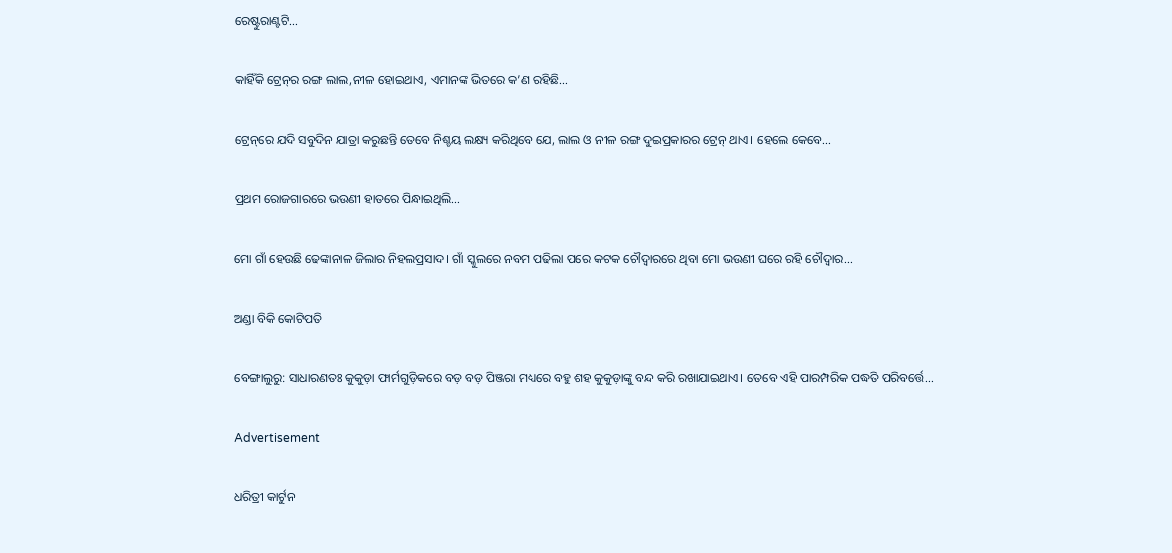ରେଷ୍ଟୁରାଣ୍ଟଟି...

କାହିଁକି ଟ୍ରେନ୍‌ର ରଙ୍ଗ ଲାଲ,ନୀଳ ହୋଇଥାଏ, ଏମାନଙ୍କ ଭିତରେ କ’ଣ ରହିଛି…

ଟ୍ରେନ୍‌ରେ ଯଦି ସବୁଦିନ ଯାତ୍ରା କରୁଛନ୍ତି ତେବେ ନିଶ୍ଚୟ ଲକ୍ଷ୍ୟ କରିଥିବେ ଯେ, ଲାଲ ଓ ନୀଳ ରଙ୍ଗ ଦୁଇପ୍ରକାରର ଟ୍ରେନ୍‌ ଥାଏ। ହେଲେ କେବେ...

ପ୍ରଥମ ରୋଜଗାରରେ ଭଉଣୀ ହାତରେ ପିନ୍ଧାଇଥିଲି…

ମୋ ଗାଁ ହେଉଛି ଢେଙ୍କାନାଳ ଜିଲାର ନିହଲପ୍ରସାଦ। ଗାଁ ସ୍କୁଲରେ ନବମ ପଢିଲା ପରେ କଟକ ଚୌଦ୍ୱାରରେ ଥିବା ମୋ ଭଉଣୀ ଘରେ ରହି ଚୌଦ୍ୱାର...

ଅଣ୍ଡା ବିକି କୋଟିପତି

ବେଙ୍ଗାଲୁରୁ: ସାଧାରଣତଃ କୁକୁଡ଼ା ଫାର୍ମଗୁଡ଼ିକରେ ବଡ଼ ବଡ଼ ପିଞ୍ଜରା ମଧ୍ୟରେ ବହୁ ଶହ କୁକୁଡ଼ାଙ୍କୁ ବନ୍ଦ କରି ରଖାଯାଇଥାଏ। ତେବେ ଏହି ପାରମ୍ପରିକ ପଦ୍ଧତି ପରିବର୍ତ୍ତେ...

Advertisement

ଧରିତ୍ରୀ କାର୍ଟୁନ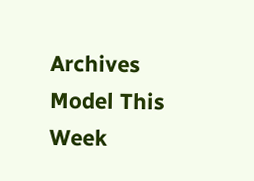Archives
Model This Week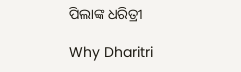ପିଲାଙ୍କ ଧରିତ୍ରୀ

Why Dharitri